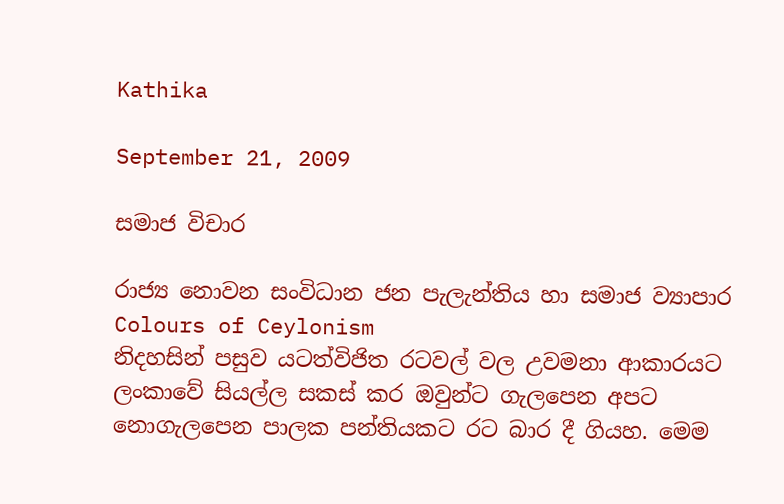Kathika

September 21, 2009

සමාජ විචාර

රාජ්‍ය නොවන සංවිධාන ජන පැලැන්තිය හා සමාජ ව්‍යාපාර
Colours of Ceylonism
නිදහසින් පසුව යටත්විජිත රටවල් වල උවමනා ආකාරයට ලංකාවේ සියල්ල සකස් කර ඔවුන්ට ගැලපෙන අපට නොගැලපෙන පාලක පන්තියකට රට බාර දී ගියහ. මෙම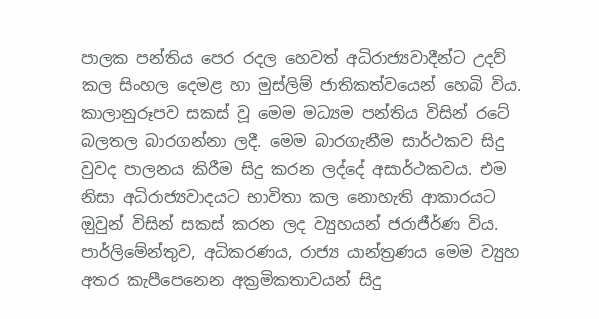පාලක පන්තිය පෙර රදල හෙවත් අධිරාජ්‍යවාදීන්ට උදව් කල සිංහල දෙමළ හා මුස්ලිම් ජාතිකත්වයෙන් හෙබි විය. කාලානුරූපව සකස් වූ මෙම මධ්‍යම පන්තිය විසින් රටේ බලතල බාරගන්නා ලදී. මෙම බාරගැනීම සාර්ථකව සිදු වුවද පාලනය කිරීම සිදු කරන ලද්දේ අසාර්ථකවය. එම නිසා අධිරාජ්‍යවාදයට භාවිතා කල නොහැති ආකාරයට ඔුවුන් විසින් සකස් කරන ලද ව්‍යුහයන් ජරාජීර්ණ විය. පාර්ලිමේන්තුව, අධිකරණය, රාජ්‍ය යාන්ත්‍රණය මෙම ව්‍යුහ අතර කැපීපෙනෙන අක්‍රමිකතාවයන් සිදු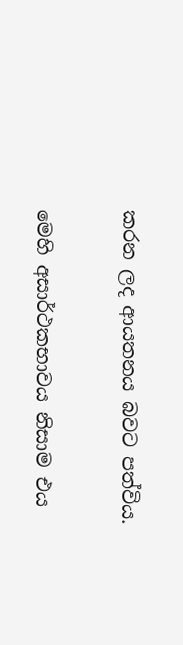කරන ලද ආයතනය බවට පත්විය.

මෙහි අසාර්ථකභාවය නිසාම එය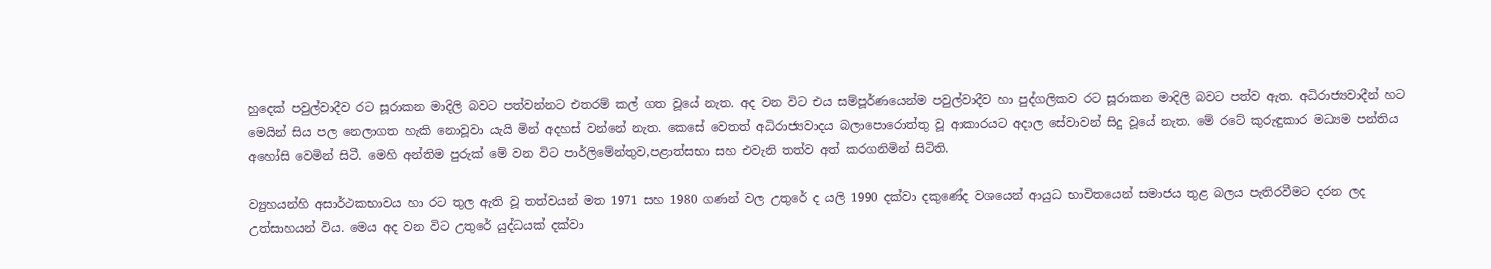හුදෙක් පවුල්වාදීව රට සූරාකන මාදිලි බවට පත්වන්නට එතරම් කල් ගත වූයේ නැත. අද වන විට එය සම්පූර්ණයෙන්ම පවුල්වාදීව හා පුද්ගලිකව රට සූරාකන මාදිලි බවට පත්ව ඇත. අධිරාජ්‍යවාදීන් හට මෙයින් සිය පල නෙලාගත හැකි නොවූවා යැයි මින් අදහස් වන්නේ නැත. කෙසේ වෙතත් අධිරාජ්‍යවාදය බලාපොරොත්තු වූ ආකාරයට අදාල සේවාවන් සිදු වූයේ නැත. මේ රටේ කුරුඳුකාර මධ්‍යම පන්තිය අහෝසි වෙමින් සිටී. මෙහි අන්තිම පුරුක් මේ වන විට පාර්ලිමේන්තුව,පළාත්සභා සහ එවැනි තත්ව අත් කරගනිමින් සිටිති.

ව්‍යුහයන්හි අසාර්ථකභාවය හා රට තුල ඇති වූ තත්වයන් මත 1971 සහ 1980 ගණන් වල උතුරේ ද යලි 1990 දක්වා දකුණේද වශයෙන් ආයුධ භාවිතයෙන් සමාජය තුළ බලය පැතිරවීමට දරන ලද උත්සාහයන් විය. මෙය අද වන විට උතුරේ යුද්ධයක් දක්වා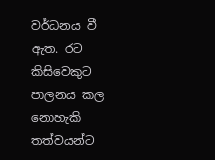වර්ධනය වී ඇත. රට කිසිවෙකුට පාලනය කල නොහැකි තත්වයන්ට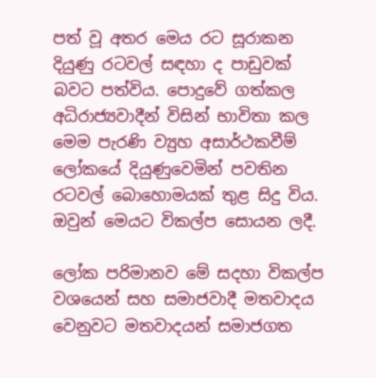පත් වූ අතර මෙය රට සූරාකන දියුණු රටවල් සඳහා ද පාඩුවක් බවට පත්විය. පොදුවේ ගත්කල අධිරාජ්‍යවාදීන් විසින් භාවිතා කල මෙම පැරණි ව්‍යුහ අසාර්ථකවීම් ලෝකයේ දියුණුවෙමින් පවතින රටවල් බොහොමයක් තුළ සිදු විය. ඔවුන් මෙයට විකල්ප සොයන ලදී.

ලෝක පරිමානව මේ සදහා විකල්ප වශයෙන් සහ සමාජවාදී මතවාදය වෙනුවට මතවාදයන් සමාජගත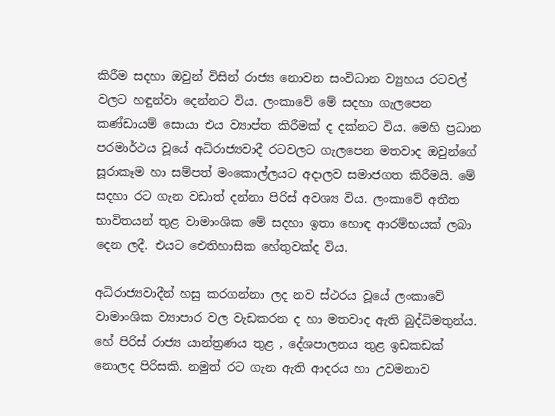කිරීම සදහා ඔවුන් විසින් රාජ්‍ය නොවන සංවිධාන ව්‍යුහය රටවල් වලට හඳුන්වා දෙන්නට විය. ලංකාවේ මේ සදහා ගැලපෙන කණ්ඩායම් සොයා එය ව්‍යාප්ත කිරීමක් ද දක්නට විය. මෙහි ප්‍රධාන පරමාර්ථය වූයේ අධිරාජ්‍යවාදී රටවලට ගැලපෙන මතවාද ඔවුන්ගේ සූරාකෑම හා සම්පත් මංකොල්ලයට අදාලව සමාජගත කිරීමයි. මේ සදහා රට ගැන වඩාත් දන්නා පිරිස් අවශ්‍ය විය. ලංකාවේ අතීත භාවිතයන් තුළ වාමාංශික මේ සදහා ඉතා හොඳ ආරම්භයක් ලබා දෙන ලදී. එයට ඓතිහාසික හේතුවක්ද විය.

අධිරාජ්‍යවාදීන් හසු කරගන්නා ලද නව ස්ථරය වූයේ ලංකාවේ වාමාංශික ව්‍යාපාර වල වැඩකරන ද හා මතවාද ඇති බුද්ධිමතුන්ය. හේ පිරිස් රාජ්‍ය යාන්ත්‍රණය තුළ , දේශපාලනය තුළ ඉඩකඩක් නොලද පිරිසකි. නමුත් රට ගැන ඇති ආදරය හා උවමනාව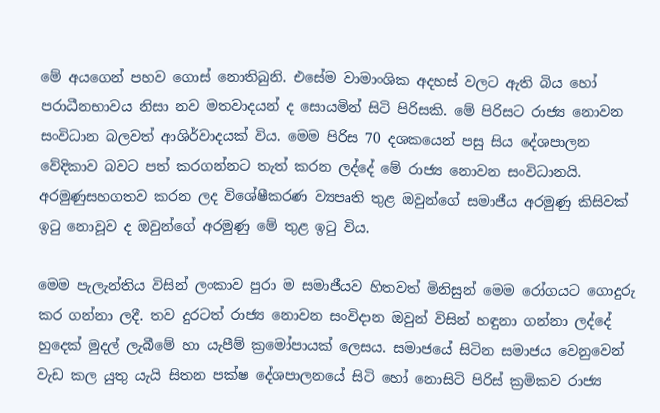මේ අයගෙන් පහව ගොස් නොතිබුනි. එසේම වාමාංශික අදහස් වලට ඇති බිය හෝ පරාධීනභාවය නිසා නව මතවාදයන් ද සොයමින් සිටි පිරිසකි. මේ පිරිසට රාජ්‍ය නොවන සංවිධාන බලවත් ආශිර්වාදයක් විය. මෙම පිරිස 70 දශකයෙන් පසු සිය දේශපාලන වේදිකාව බවට පත් කරගන්නට තැත් කරන ලද්දේ මේ රාජ්‍ය නොවන සංවිධානයි. අරමුණුසහගතව කරන ලද විශේෂීකරණ ව්‍යපෘති තුළ ඔවුන්ගේ සමාජීය අරමුණු කිසිවක් ඉටු නොවූව ද ඔවුන්ගේ අරමුණු මේ තුළ ඉටු විය.

මෙම පැලැන්තිය විසින් ලංකාව පුරා ම සමාජීයව හිතවත් මිනිසුන් මෙම රෝගයට ගොදුරු කර ගන්නා ලදී. තව දුරටත් රාජ්‍ය නොවන සංවිදාන ඔවුන් විසින් හඳුනා ගන්නා ලද්දේ හුදෙක් මුදල් ලැබීමේ හා යැපීම් ක්‍රමෝපායක් ලෙසය. සමාජයේ සිටින සමාජය වෙනුවෙන් වැඩ කල යුතු යැයි සිතන පක්ෂ දේශපාලනයේ සිටි හෝ නොසිටි පිරිස් ක්‍රමිකව රාජ්‍ය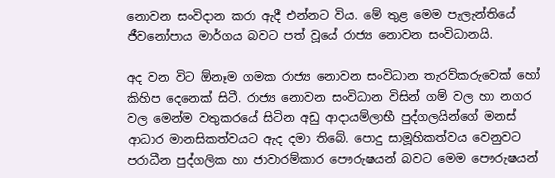නොවන සංවිදාන කරා ඇදී එන්නට විය. මේ තුළ මෙම පැලැන්තියේ ජීවනෝපාය මාර්ගය බවට පත් වූයේ රාජ්‍ය නොවන සංවිධානයි.

අද වන විට ඕනෑම ගමක රාජ්‍ය නොවන සංවිධාන තැරව්කරුවෙක් හෝ කිහිප දෙනෙක් සිටී. රාජ්‍ය නොවන සංවිධාන විසින් ගම් වල හා නගර වල මෙන්ම වතුකරයේ සිටින අඩු ආදායම්ලාභී පුද්ගලයින්ගේ මනස් ආධාර මානසිකත්වයට ඇද දමා තිබේ. පොදු සාමූහිකත්වය වෙනුවට පරාධීන පුද්ගලික හා ජාවාරම්කාර පෞරුෂයන් බවට මෙම පෞරුෂයන්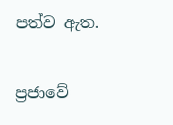පත්ව ඇත.

ප්‍රජාවේ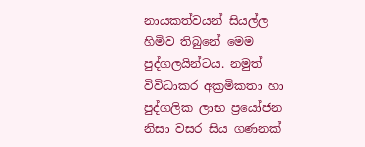නායකත්වයන් සියල්ල හිමිව තිබුනේ මෙම පුද්ගලයින්ටය. නමුත් විවිධාකර අක්‍රමිකතා හා පුද්ගලික ලාභ ප්‍රයෝජන නිසා වසර සිය ගණනක්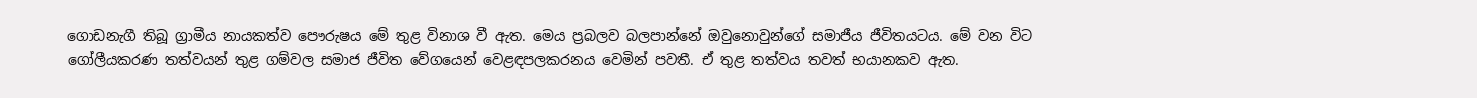ගොඩනැගී තිබූ ග්‍රාමීය නායකත්ව පෞරුෂය මේ තුළ විනාශ වී ඇත. මෙය ප්‍රබලව බලපාන්නේ ඔවුනොවුන්ගේ සමාජීය ජීවිතයටය. මේ වන විට ගෝලීයකරණ තත්වයන් තුළ ගම්වල සමාජ ජීවිත වේගයෙන් වෙළඳපලකරනය වෙමින් පවතී. ඒ තුළ තත්වය තවත් භයානකව ඇත.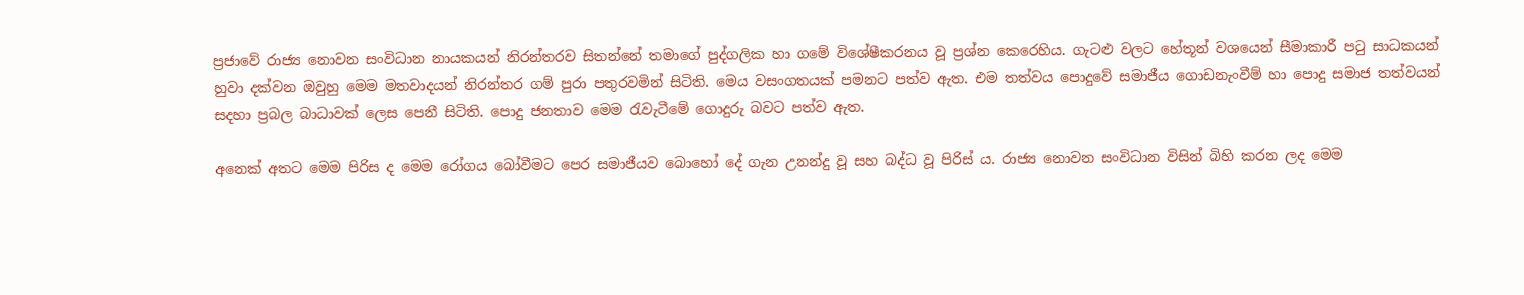ප්‍රජාවේ රාජ්‍ය නොවන සංවිධාන නායකයන් නිරන්තරව සිතන්නේ තමාගේ පුද්ගලික හා ගමේ විශේෂීකරනය වූ ප්‍රශ්න කෙරෙහිය. ගැටළු වලට හේතූන් වශයෙන් සීමාකාරී පටු සාධකයන් හුවා දක්වන ඔවුහු මෙම මතවාදයන් නිරන්තර ගම් පුරා පතුරවමින් සිටිති. මෙය වසංගතයක් පමනට පත්ව ඇත. එම තත්වය පොදුවේ සමාජීය ගොඩනැංවීම් හා පොදු සමාජ තත්වයන් සදහා ප්‍රබල බාධාවක් ලෙස පෙනී සිටිති. පොදු ජනතාව මෙම රැවැටීමේ ගොදුරු බවට පත්ව ඇත.

අනෙක් අතට මෙම පිරිස ද මෙම රෝගය බෝවීමට පෙර සමාජීයව බොහෝ දේ ගැන උනන්දු වූ සහ බද්ධ වූ පිරිස් ය. රාජ්‍ය නොවන සංවිධාන විසින් බිහි කරන ලද මෙම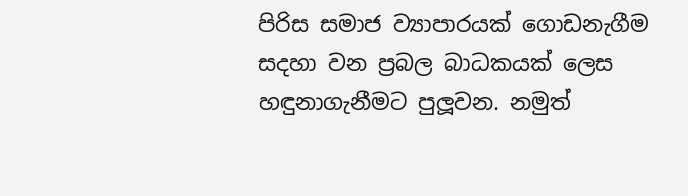පිරිස සමාජ ව්‍යාපාරයක් ගොඩනැගීම සදහා වන ප්‍රබල බාධකයක් ලෙස හඳුනාගැනීමට පුලූවන. නමුත්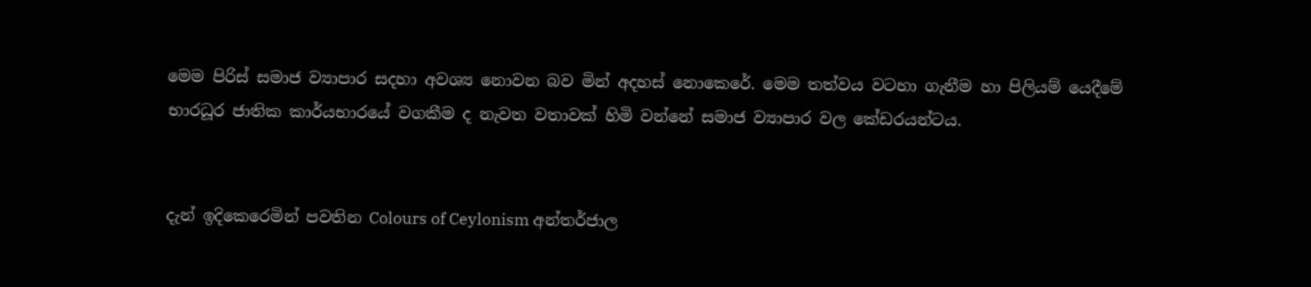මෙම පිරිස් සමාජ ව්‍යාපාර සදහා අවශ්‍ය නොවන බව මින් අදහස් නොකෙරේ. මෙම තත්වය වටහා ගැනීම හා පිලියම් යෙදීමේ භාරධූර ජාතික කාර්යභාරයේ වගකීම ද නැවත වතාවක් හිමි වන්නේ සමාජ ව්‍යාපාර වල කේඩරයන්ටය.


දැන් ඉදිකෙරෙමින් පවතින Colours of Ceylonism අන්තර්ජාල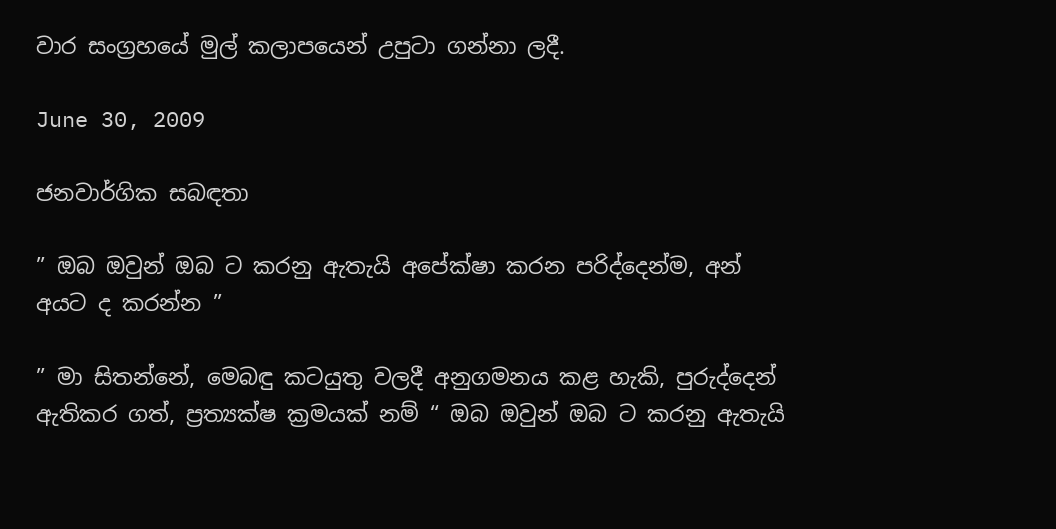වාර සංග්‍රහයේ මුල් කලාපයෙන් උපුටා ගන්නා ලදී.

June 30, 2009

ජනවාර්ගික සබඳතා

” ඔබ ඔවුන් ඔබ ට කරනු ඇතැයි අපේක්ෂා කරන පරිද්දෙන්ම, අන් අයට ද කරන්න ”

” මා සිතන්නේ, මෙබඳු කටයුතු වලදී අනුගමනය කළ හැකි, පුරුද්දෙන් ඇතිකර ගත්, ප්‍රත්‍යක්ෂ ක්‍රමයක් නම් “ ඔබ ඔවුන් ඔබ ට කරනු ඇතැයි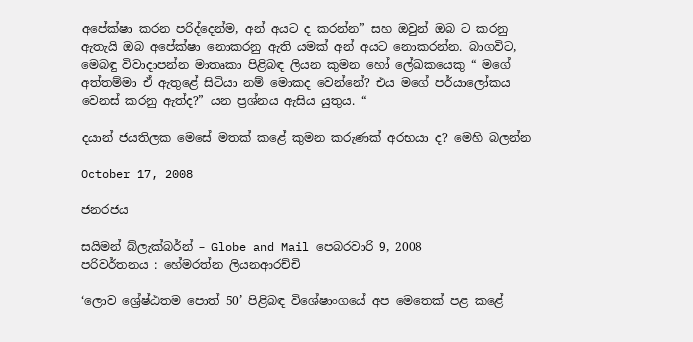අපේක්ෂා කරන පරිද්දෙන්ම, අන් අයට ද කරන්න” සහ ඔවුන් ඔබ ට කරනු ඇතැයි ඔබ අපේක්ෂා නොකරනු ඇති යමක් අන් අයට නොකරන්න. බාගවිට, මෙබඳු විවාදාපන්න මාතෘකා පිළිබඳ ලියන කුමන හෝ ලේඛකයෙකු “ මගේ අත්තම්මා ඒ ඇතුළේ සිටියා නම් මොකද වෙන්නේ? එය මගේ පර්යාලෝකය වෙනස් කරනු ඇත්ද?” යන ප්‍රශ්නය ඇසිය යුතුය. “

දයාන් ජයතිලක මෙසේ මතක් කළේ කුමන කරුණක් අරභයා ද? මෙහි බලන්න

October 17, 2008

ජනරජය

සයිමන් බ්ලැක්බර්න් – Globe and Mail පෙබරවාරි 9, 2008
පරිවර්තනය : හේමරත්න ලියනආරච්චි

‘ලොව ශ්‍රේෂ්ඨතම පොත් 50’ පිළිබඳ විශේෂාංගයේ අප මෙතෙක් පළ කළේ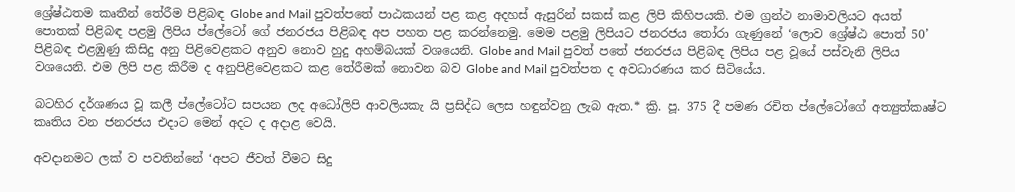ශ්‍රේෂ්ඨතම කෘතීන් තේරීම පිළිබඳ Globe and Mail පුවත්පතේ පාඨකයන් පළ කළ අදහස් ඇසුරින් සකස් කළ ලිපි කිහිපයකි. එම ග්‍රන්ථ නාමාවලියට අයත් පොතක් පිළිබඳ පළමු ලිපිය ප්ලේටෝ ගේ ජනරජය පිළිබඳ අප පහත පළ කරන්නෙමු. මෙම පළමු ලිපියට ජනරජය තෝරා ගැණුනේ ‘ලොව ශ්‍රේෂ්ඨ පොත් 50’ පිළිබඳ එළඹුණු කිසිදු අනු පිළිවෙළකට අනුව නොව හුදු අහම්බයක් වශයෙනි. Globe and Mail පුවත් පතේ ජනරජය පිළිබඳ ලිපිය පළ වූයේ පස්වැනි ලිපිය වශයෙනි. එම ලිපි පළ කිරීම ද අනුපිළිවෙළකට කළ තේරීමක් නොවන බව Globe and Mail පුවත්පත ද අවධාරණය කර සිටියේය.

බටහිර දර්ශණය වූ කලී ප්ලේටෝට සපයන ලද අධෝලිපි ආවලියකැ යි ප්‍රසිද්ධ ලෙස හඳුන්වනු ලැබ ඇත.* ක්‍රි. පූ. 375 දී පමණ රචිත ප්ලේටෝගේ අත්‍යුත්කෘෂ්ට කෘතිය වන ජනරජය එදාට මෙන් අදට ද අදාළ වෙයි.

අවදානමට ලක් ව පවතින්නේ ‘අපට ජීවත් වීමට සිදු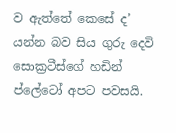ව ඇත්තේ කෙසේ ද’ යන්න බව සිය ගුරු දෙවි සොක්‍රටීස්ගේ හඩින් ප්ලේටෝ අපට පවසයි.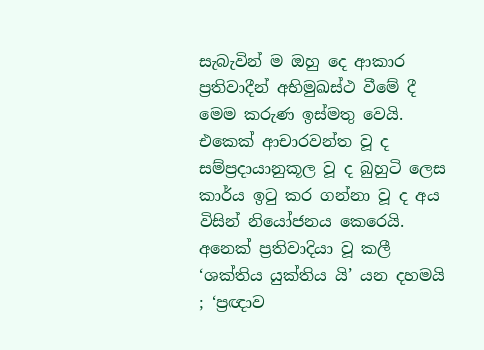සැබැවින් ම ඔහු දෙ ආකාර ප්‍රතිවාදීන් අභිමුඛස්ථ වීමේ දී මෙම කරුණ ඉස්මතු වෙයි. එකෙක් ආචාරවන්ත වූ ද සම්ප්‍රදායානුකූල වූ ද බුහුටි ලෙස කාර්ය ඉටු කර ගන්නා වූ ද අය විසින් නියෝජනය කෙරෙයි. අනෙක් ප්‍රතිවාදියා වූ කලී ‘ශක්තිය යුක්තිය යි’ යන දහමයි ; ‘ප්‍රඥාව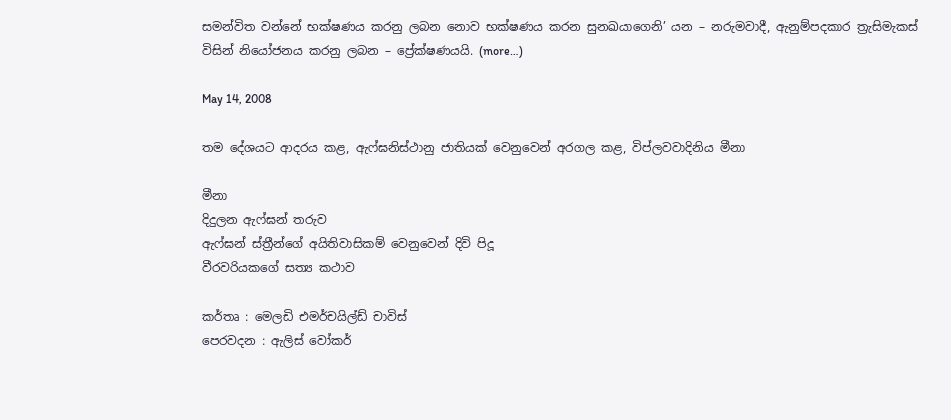සමන්විත වන්නේ භක්ෂණය කරනු ලබන නොව භක්ෂණය කරන සුනඛයාගෙනි’ යන – නරුමවාදී, ඇනුම්පදකාර ත්‍රැසිමැකස් විසින් නියෝජනය කරනු ලබන – ප්‍රේක්ෂණයයි. (more…)

May 14, 2008

තම දේශයට ආදරය කළ, ඇෆ්ඝනිස්ථානු ජාතියක් වෙනුවෙන් අරගල කළ, විප්ලවවාදිනිය මීනා

මීනා
දිදුලන ඇෆ්ඝන් තරුව
ඇෆ්ඝන් ස්ත්‍රීන්ගේ අයිතිවාසිකම් වෙනුවෙන් දිවි පිදූ
වීරවරියකගේ සත්‍ය කථාව

කර්තෘ : මෙලඩි එමර්චයිල්ඩ් චාවිස්
පෙරවදන : ඇලිස් වෝකර්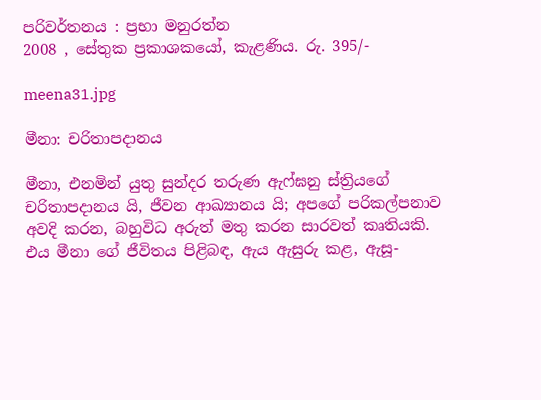පරිවර්තනය : ප්‍රභා මනුරත්න
2008 , සේතුක ප්‍රකාශකයෝ, කැළණිය. රු. 395/-

meena31.jpg

මීනා: චරිතාපදානය

මීනා, එනමින් යුතු සුන්දර තරුණ ඇෆ්ඝනු ස්ත්‍රියගේ චරිතාපදානය යි, ජීවන ආඛ්‍යානය යි; අපගේ පරිකල්පනාව අවදි කරන, බහුවිධ අරුත් මතු කරන සාරවත් කෘතියකි. එය මීනා‍ ගේ ජීවිතය පිළිබඳ, ඇය ඇසුරු කළ, ඇසූ-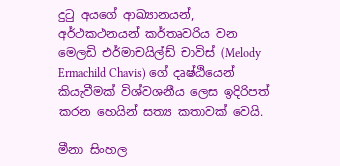දුටු අයගේ ආඛ්‍යානයන්, අර්ථකථනයන් කර්තෘවරිය වන මෙලඩි එර්මාචයිල්ඩ් චාවිස් (Melody Ermachild Chavis) ගේ දෘෂ්ඨියෙන් කියැවීමක් විශ්වශනීය ලෙස ඉදිරිපත් කරන හෙයින් සත්‍ය කතාවක් වෙයි.

මීනා සිංහල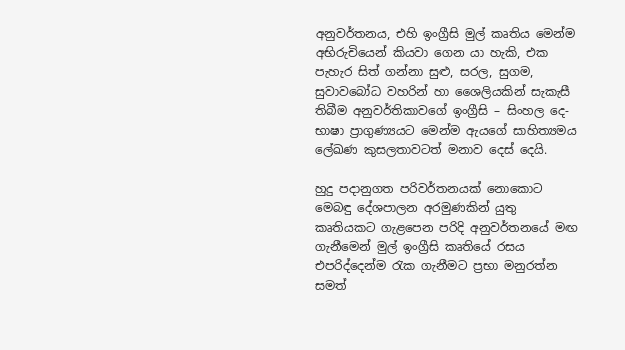අනුවර්තනය, එහි ඉංග්‍රීසි මුල් කෘතිය මෙන්ම අභිරුචියෙන් කියවා ගෙන යා හැකි, එක පැහැර සිත් ගන්නා සුළු, සරල, සුගම, සුවාවබෝධ වහරින් හා ‍ශෛලියකින් සැකැසී තිබීම අනුවර්තිකාවගේ ඉංග්‍රීසි – සිංහල දෙ-භාෂා ප්‍රාගුණ්‍යයට මෙන්ම ඇයගේ සාහිත්‍යමය ලේඛණ කුසලතාවටත් මනාව දෙස් දෙයි.

හුදු පදානුගත පරිවර්තනයක් නොකොට මෙබඳු දේශපාලන අරමුණකින් යුතු කෘතියකට ගැළපෙන පරිදි අනුවර්තනයේ මඟ ගැනීමෙන් මුල් ඉංග්‍රීසි කෘතියේ රසය එපරිද්දෙන්ම රැක ගැනීමට ප්‍රභා මනුරත්න සමත්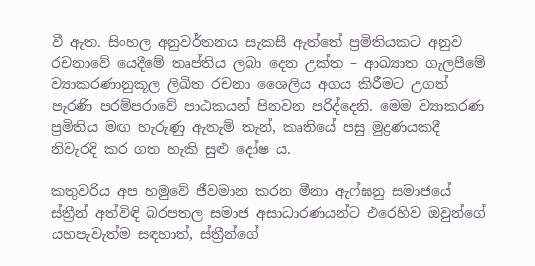වී ඇත. සිංහල අනුවර්තනය සැකසී ඇත්තේ ප්‍රමිතියකට අනුව රචනාවේ යෙදීමේ තෘප්තිය ලබා දෙන උක්ත – ආඛ්‍යාත ගැලපීමේ ව්‍යාකරණානුකූල ලිඛිත රචනා ශෛලිය අගය කිරීමට උගත් පැරණි පරම්පරාවේ පාඨකයන් පිනවන පරිද්දෙනි. මෙම ව්‍යාකරණ ප්‍රමිතිය මඟ හැරුණු ඇතැම් තැන්, කෘතියේ පසු මුද්‍රණයකදී නිවැරදි කර ගත හැකි සුළු දෝෂ ය.

කතුවරිය අප හමුවේ ජීවමාන කරන මීනා ඇෆ්ඝනු සමාජයේ ස්ත්‍රීන් අත්විඳි බරපතල සමාජ අසාධාරණයන්ට එරෙහිව ඔවුන්ගේ යහපැවැත්ම සඳහාත්, ස්ත්‍රීන්ගේ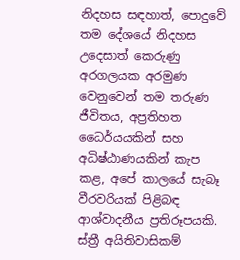නිදහස සඳහාත්, පොදුවේ තම දේශයේ නිදහස උදෙසාත් කෙරුණු අරගලයක අරමුණ වෙනුවෙන් තම තරුණ ජීවිතය, අප්‍රතිහත ධෛර්යයකින් සහ අධිෂ්ඨාණයකින් කැප කළ, අපේ කාලයේ සැබෑ වීරවරියක් පිළිබඳ ආශ්වාදනීය ප්‍රතිරූපයකි. ස්ත්‍රී අයිතිවාසිකම්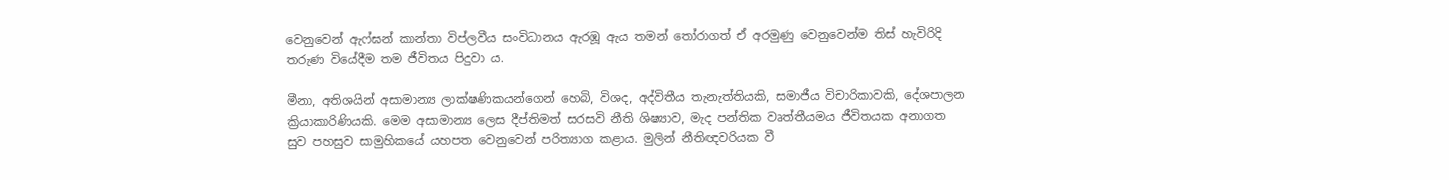වෙනුවෙන් ඇෆ්ඝන් කාන්තා විප්ලවීය සංවිධානය ඇරඹූ ඇය තමන් තෝරාගත් ඒ අරමුණු වෙනුවෙන්ම තිස් හැවිරිදි තරුණ වියේදීම තම ජීවිතය පිදුවා ය.

මීනා, අතිශයින් අසාමාන්‍ය ලාක්ෂණිකයන්ගෙන් හෙබි, විශද, අද්විතීය තැනැත්තියකි, සමාජීය විචාරිකාවකි, දේශපාලන ක්‍රියාකාරිණියකි. මෙම අසාමාන්‍ය ලෙස දීප්තිමත් සරසවි නීති ශිෂ්‍යාව, මැද පන්තික වෘත්තීයමය ජීවිතයක අනාගත සුව පහසුව සාමුහිකයේ යහපත වෙනුවෙන් පරිත්‍යාග කළාය. මුලින් නීතිඥවරියක වී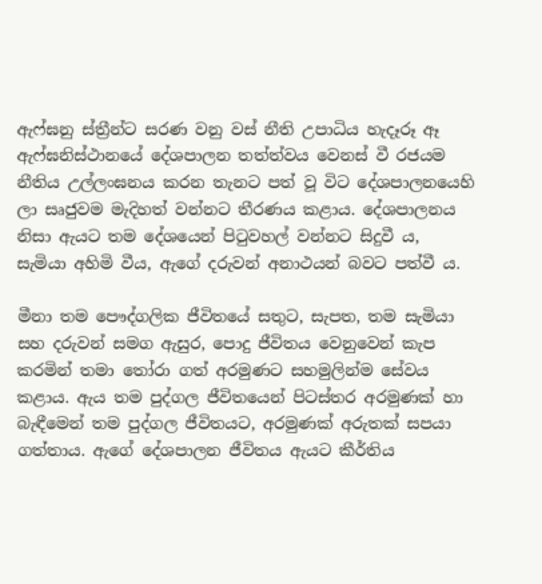ඇෆ්ඝනු ස්ත්‍රීන්ට සරණ වනු වස් නීති උපාධිය හැදෑරූ ඈ ඇෆ්ඝනිස්ථානයේ දේශපාලන තත්ත්වය වෙනස් වී රජයම නීතිය උල්ලංඝනය කරන තැනට පත් වූ විට දේශපාලනයෙහි ලා සෘජුවම මැදිහත් වන්නට තීරණය කළාය. දේශපාලනය නිසා ඇයට තම දේශයෙන් පිටුවහල් වන්නට සිදුවී ය, සැමියා අහිමි වීය, ඇගේ දරුවන් අනාථයන් බවට පත්වී ය.

මීනා තම ‍පෞද්ගලික ජීවිතයේ සතුට, සැපත, තම සැමියා සහ දරුවන් සමග ඇසුර, පොදු ජීවිතය වෙනුවෙන් කැප කරමින් තමා තෝරා ගත් අරමුණට සහමුලින්ම ‍සේවය කළාය. ඇය තම පුද්ගල ජීවිතයෙන් පිටස්තර අරමුණක් හා බැඳීමෙන් තම පුද්ගල ජීවිතයට, අරමුණක් අරුතක් සපයා ගත්තාය. ඇගේ දේශපාලන ජීවිතය ඇයට කීර්තිය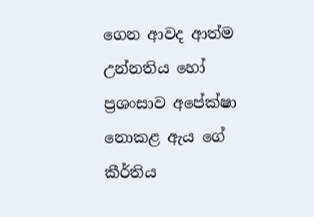ගෙන ආවද ආත්ම උන්නතිය හෝ ප්‍රශංසාව අපේක්ෂා නොකළ ඇය ගේ කීර්තිය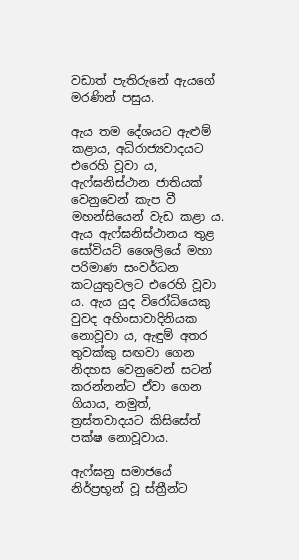වඩාත් පැතිරුනේ ඇයගේ මරණින් පසුය.

ඇය තම දේශයට ඇළුම් කළාය, අධිරාජ්‍යවාදයට එරෙහි වූවා ය, ඇෆ්ඝනිස්ථාන ජාතියක් වෙනුවෙන් කැප වී මහන්සියෙන් වැඩ කළා ය. ඇය ඇෆ්ඝනිස්ථානය තුළ සෝවියට් ශෛලියේ මහා පරිමාණ සංවර්ධන කටයුතුවලට එරෙහි වූවා ය. ඇය යුද විරෝධියෙකු වුවද අහිංසාවාදිනියක නොවූවා ය, ඇඳුම් අතර තුවක්කු සඟවා ගෙන නිදහස වෙනුවෙන් සටන් කරන්නන්ට ඒවා ගෙන ගියාය, නමුත්, ත්‍රස්තවාදයට කිසිසේත් පක්ෂ නොවූවාය.

ඇෆ්ඝනු සමාජයේ නිර්ප්‍රභූන් වූ ස්ත්‍රීන්ට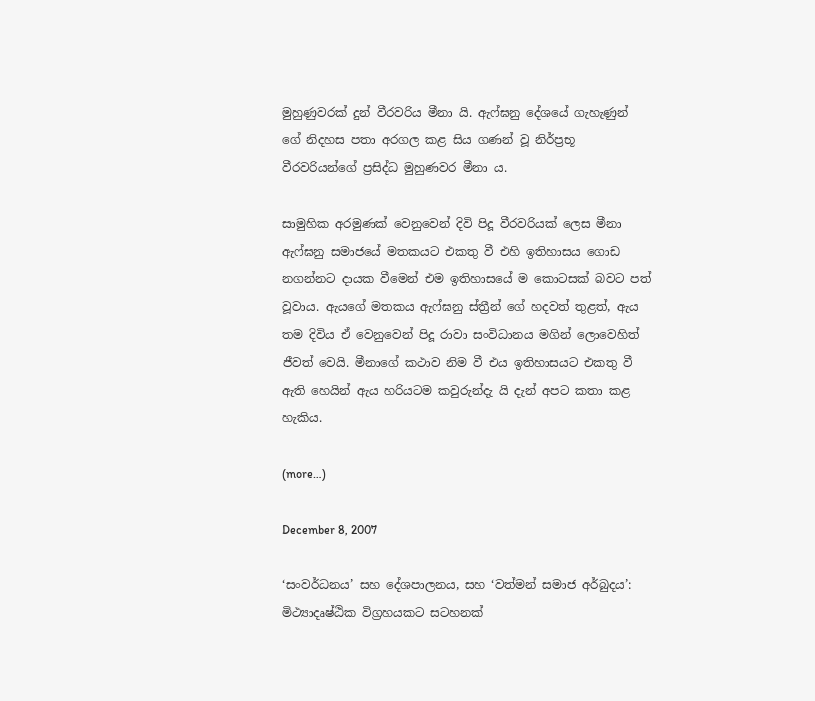මුහුණුවරක් දුන් වීරවරිය මීනා යි. ඇෆ්ඝනු දේශයේ ගැහැණුන් ගේ නිදහස පතා අරගල කළ සිය ගණන් වූ නිර්ප්‍රභූ වීරවරියන්ගේ ප්‍රසිද්ධ මුහුණවර මීනා ය.

සාමුහික අරමුණක් වෙනුවෙන් දිවි පිදූ වීරවරියක් ලෙස මීනා ඇෆ්ඝනු සමාජයේ මතකයට එකතු වී එහි ඉතිහාසය ගොඩ නගන්නට දායක වීමෙන් එම ඉතිහාසයේ ම කොටසක් බවට පත් වූවාය. ඇයගේ මතකය ඇෆ්ඝනු ස්ත්‍රීන් ගේ හදවත් තුළත්, ඇය තම දිවිය ඒ වෙනුවෙන් පිදූ රාවා සංවිධානය මගින් ලොවෙහිත් ජීවත් වෙයි. මීනාගේ කථාව නිම වී එය ඉතිහාසයට එකතු වී ඇති හෙයින් ඇය හරියටම කවුරුන්දැ යි දැන් අපට කතා කළ හැකිය.

(more…)

December 8, 2007

‘සංවර්ධනය’ සහ දේශපාලනය, සහ ‘වත්මන් සමාජ අර්බුදය’: මිථ්‍යාදෘෂ්ඨික විග්‍රහයකට සටහනක්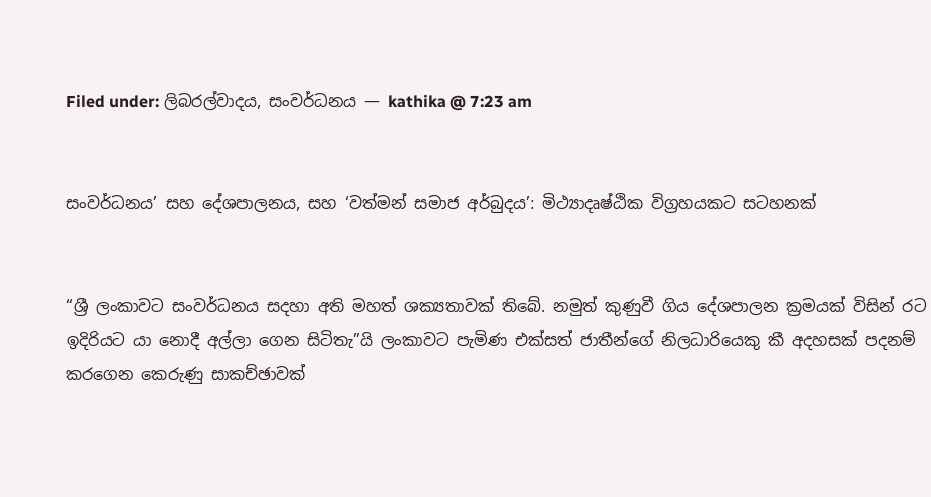Filed under: ලිබරල්වාදය, සංවර්ධනය — kathika @ 7:23 am


සංවර්ධනය’ සහ දේශපාලනය, සහ ‘වත්මන් සමාජ අර්බුදය’: මිථ්‍යාදෘෂ්ඨික විග්‍රහයකට සටහනක්


“ශ්‍රී ලංකාවට සංවර්ධනය සදහා අති මහත් ශක්‍යතාවක් තිබේ. නමුත් කුණුවී ගිය දේශපාලන ක්‍රමයක් විසින් රට ඉදිරියට යා නොදී අල්ලා ගෙන සිටිතැ”යි ලංකාවට පැමිණ එක්සත් ජාතීන්ගේ නිලධාරියෙකු කී අදහසක් පදනම් කරගෙන කෙරුණු සාකච්ඡාවක්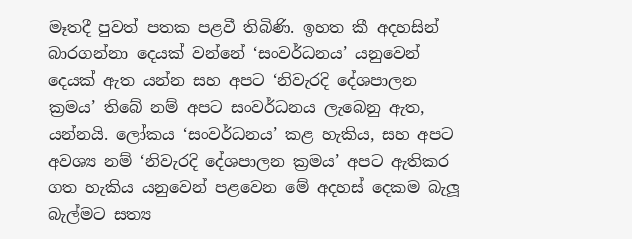මෑතදී පුවත් පතක පළවී තිබිණි. ඉහත කී අදහසින් බාරගන්නා දෙයක් වන්නේ ‘සංවර්ධනය’ යනුවෙන් දෙයක් ඇත යන්න සහ අපට ‘නිවැරදි දේශපාලන ක්‍රමය’ තිබේ නම් අපට සංවර්ධනය ලැබෙනු ඇත, යන්නයි. ලෝකය ‘සංවර්ධනය’ කළ හැකිය, සහ අපට අවශ්‍ය නම් ‘නිවැරදි දේශපාලන ක්‍රමය’ අපට ඇතිකර ගත හැකිය යනුවෙන් පළවෙන මේ අදහස් දෙකම බැලූ බැල්මට සත්‍ය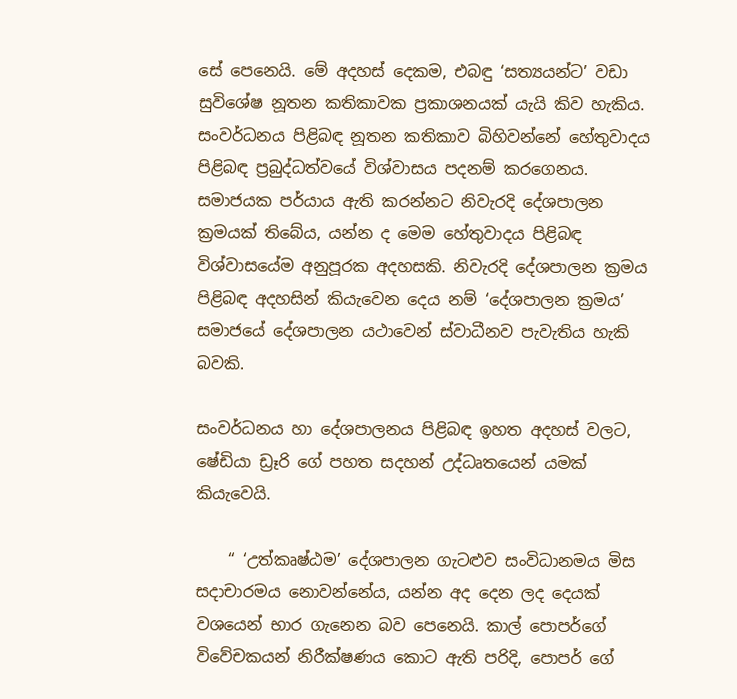සේ පෙනෙයි. මේ අදහස් දෙකම, එබඳු ‘සත්‍යයන්ට’ වඩා සුවිශේෂ නූතන කතිකාවක ප්‍රකාශනයක් යැයි කිව හැකිය. සංවර්ධනය පිළිබඳ නූතන කතිකාව බිහිවන්නේ හේතුවාදය පිළිබඳ ප්‍රබුද්ධත්වයේ විශ්වාසය පදනම් කරගෙනය. සමාජයක පර්යාය ඇති කරන්නට නිවැරදි දේශපාලන ක්‍රමයක් තිබේය, යන්න ද මෙම හේතුවාදය පිළිබඳ විශ්වාසයේම අනුපූරක අදහසකි. නිවැරදි දේශපාලන ක්‍රමය පිළිබඳ අදහසින් කියැවෙන දෙය නම් ‘දේශපාලන ක්‍රමය’ සමාජයේ දේශපාලන යථාවෙන් ස්වාධීනව පැවැතිය හැකි බවකි.

සංවර්ධනය හා දේශපාලනය පිළිබඳ ඉහත අදහස් වලට, ෂේඩියා ඩ්‍රෑරි ගේ පහත සදහන් උද්ධෘතයෙන් යමක් කියැවෙයි.

    “ ‘උත්කෘෂ්ඨම’ දේශපාලන ගැටළුව සංවිධානමය මිස සදාචාරමය නොවන්නේය, යන්න අද දෙන ලද දෙයක් වශයෙන් භාර ගැනෙන බව පෙනෙයි. කාල් පොපර්ගේ විවේචකයන් නිරීක්ෂණය කොට ඇති පරිදි, පොපර් ගේ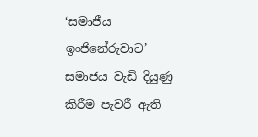‘සමාජීය ඉංජිනේරුවාට’ සමාජය වැඩි දියුණු කිරීම පැවරී ඇති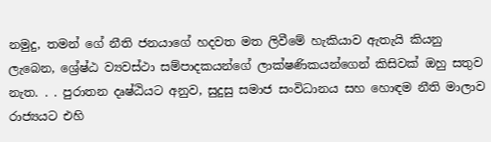නමුදු, තමන් ගේ නීති ජනයාගේ හදවත මත ලිවීමේ හැකියාව ඇතැයි කියනු ලැබෙන, ශ්‍රේෂ්ඨ ව්‍යවස්ථා සම්පාදකයන්ගේ ලාක්ෂණිකයන්ගෙන් කිසිවක් ඔහු සතුව නැත. . . පුරාතන දෘෂ්ඨියට අනුව, සුදුසු සමාජ සංවිධානය සහ හොඳම නීති මාලාව රාජ්‍යයට එහි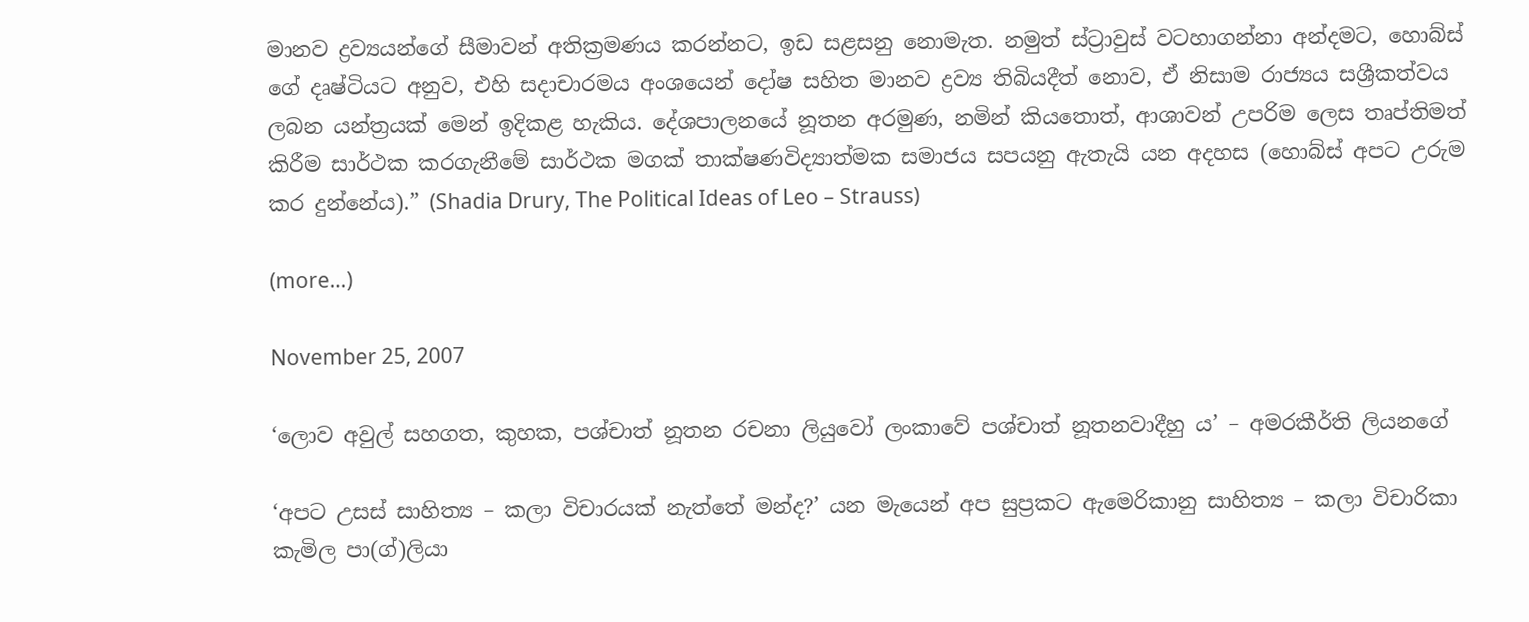මානව ද්‍රව්‍යයන්ගේ සීමාවන් අතික්‍රමණය කරන්නට, ඉඩ සළසනු නොමැත. නමුත් ස්ට්‍රාවුස් වටහාගන්නා අන්දමට, හොබ්ස් ගේ දෘෂ්ටියට අනුව, එහි සදාචාරමය අංශයෙන් දෝෂ සහිත මානව ද්‍රව්‍ය තිබියදීත් නොව, ඒ නිසාම රාජ්‍යය සශ්‍රීකත්වය ලබන යන්ත්‍රයක් මෙන් ඉදිකළ හැකිය. දේශපාලනයේ නූතන අරමුණ, නමින් කියතොත්, ආශාවන් උපරිම ලෙස තෘප්තිමත් කිරීම සාර්ථක කරගැනීමේ සාර්ථක මගක් තාක්ෂණවිද්‍යාත්මක සමාජය සපයනු ඇතැයි යන අදහස (හොබ්ස් අපට උරුම කර දුන්නේය).” (Shadia Drury, The Political Ideas of Leo – Strauss)

(more…)

November 25, 2007

‘ලොව අවුල් සහගත, කුහක, පශ්චාත් නූතන රචනා ලියුවෝ ලංකාවේ පශ්චාත් නූතනවාදීහු ය’ – අමරකීර්ති ලියනගේ

‘අපට උසස් සාහිත්‍ය – කලා විචාරයක් නැත්තේ මන්ද?’ යන මැයෙන් අප සුප්‍රකට ඇමෙරිකානු සාහිත්‍ය – කලා විචාරිකා කැමිල පා(ග්)ලියා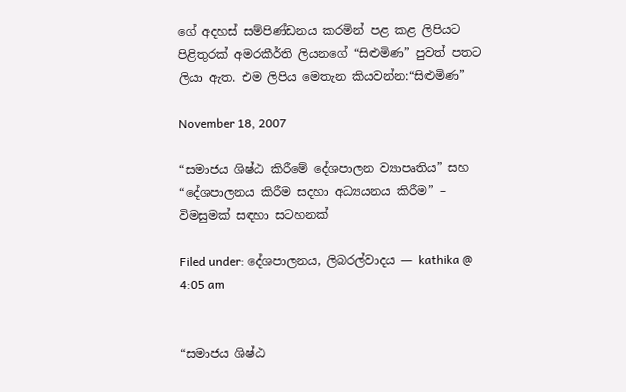ගේ අදහස් සම්පිණ්ඩනය කරමින් පළ කළ ලිපියට පිළිතුරක් අමරකීර්ති ලියනගේ “සිළුමිණ” පුවත් පතට ලියා ඇත. එම ලිපිය මෙතැන කියවන්න:“සිළුමිණ”

November 18, 2007

“සමාජය ශිෂ්ඨ කිරීමේ දේශපාලන ව්‍යාපෘතිය” සහ “දේශපාලනය කිරීම සදහා අධ්‍යයනය කිරීම” – විමසුමක් සඳහා සටහනක්

Filed under: දේශපාලනය, ලිබරල්වාදය — kathika @ 4:05 am


“සමාජය ශිෂ්ඨ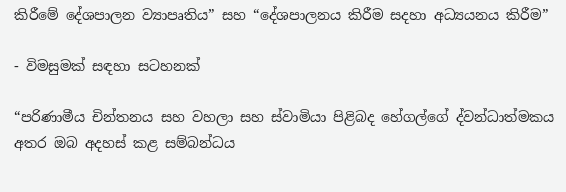කිරීමේ දේශපාලන ව්‍යාපෘතිය” සහ “දේශපාලනය කිරීම සදහා අධ්‍යයනය කිරීම”

- විමසුමක් සඳහා සටහනක්

“පරිණාමීය චින්තනය සහ වහලා සහ ස්වාමියා පිළිබද හේගල්ගේ ද්වන්ධාත්මකය අතර ඔබ අදහස් කළ සම්බන්ධය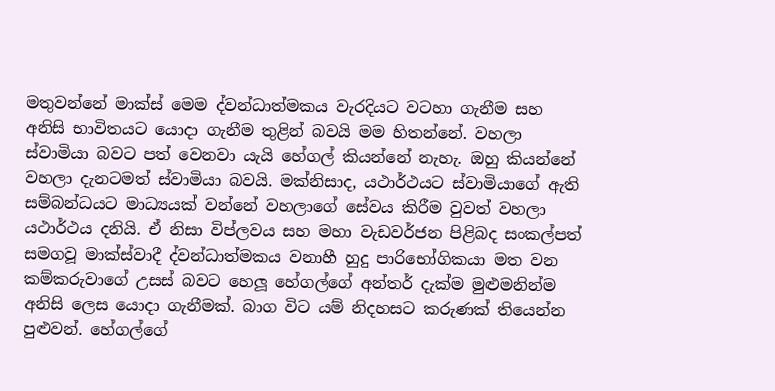මතුවන්නේ මාක්ස් මෙම ද්වන්ධාත්මකය වැරදියට වටහා ගැනීම සහ අනිසි භාවිතයට යොදා ගැනීම තුළින් බවයි මම හිතන්නේ. වහලා ස්වාමියා බවට පත් වෙනවා යැයි හේගල් කියන්නේ නැහැ. ඔහු කියන්නේ වහලා දැනටමත් ස්වාමියා බවයි. මක්නිසාද, යථාර්ථයට ස්වාමියාගේ ඇති සම්බන්ධයට මාධ්‍යයක් වන්නේ වහලාගේ සේවය කිරීම වුවත් වහලා යථාර්ථය දනියි. ඒ නිසා විප්ලවය සහ මහා වැඩවර්ජන පිළිබද සංකල්පත් සමගවූ මාක්ස්වාදී ද්වන්ධාත්මකය වනාහී හුදු පාරිභෝගිකයා මත වන කම්කරුවාගේ උසස් බවට හෙලූ හේගල්ගේ අන්තර් දැක්ම මුළුමනින්ම අනිසි ලෙස යොදා ගැනීමක්. බාග විට යම් නිදහසට කරුණක් තියෙන්න පුළුවන්. හේගල්ගේ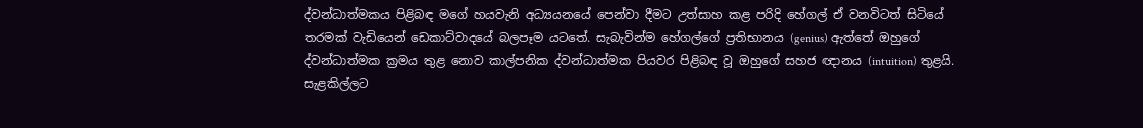ද්වන්ධාත්මකය පිළිබඳ මගේ හයවැනි අධ්‍යයනයේ පෙන්වා දීමට උත්සාහ කළ පරිදි හේගල් ඒ වනවිටත් සිටියේ තරමක් වැඩියෙන් ඩෙකාට්වාදයේ බලපෑම යටතේ. සැබැවින්ම හේගල්ගේ ප්‍රතිභානය (genius) ඇත්තේ ඔහුගේ ද්වන්ධාත්මක ක්‍රමය තුළ නොව කාල්පනික ද්වන්ධාත්මක පියවර පිළිබඳ වූ ඔහුගේ සහජ ඥානය (intuition) තුළයි. සැළකිල්ලට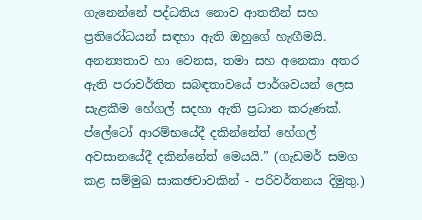ගැනෙන්නේ පද්ධතිය නොව ආතතීන් සහ ප්‍රතිරෝධයන් සඳහා ඇති ඔහුගේ හැඟීමයි. අනන්‍යතාව හා වෙනස, තමා සහ අනෙකා අතර ඇති පරාවර්තිත සබඳතාවයේ පාර්ශවයන් ලෙස සැළකීම හේගල් සදහා ඇති ප්‍රධාන කරුණක්. ප්ලේටෝ ආරම්භයේදී දකින්නේත් හේගල් අවසානයේදී දකින්නේත් මෙයයි.” (ගැඩමර් සමග කළ සම්මුඛ සාකඡචාවකින් - පරිවර්තනය දිමුතු.)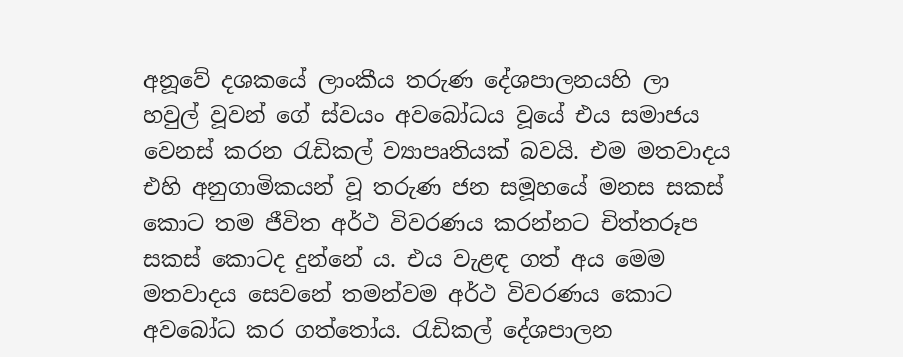අනූවේ දශකයේ ලාංකීය තරුණ දේශපාලනයහි ලා හවුල් වූවන් ගේ ස්වයං අවබෝධය වූයේ එය සමාජය වෙනස් කරන රැඩිකල් ව්‍යාපෘතියක් බවයි. එම මතවාදය එහි අනුගාමිකයන් වූ තරුණ ජන සමූහයේ මනස සකස් කොට තම ජීවිත අර්ථ විවරණය කරන්නට චිත්තරූප සකස් කොටද දුන්නේ ය. එය වැළඳ ගත් අය මෙම මතවාදය සෙවනේ තමන්වම අර්ථ විවරණය කොට අවබෝධ කර ගත්තෝය. රැඩිකල් දේශපාලන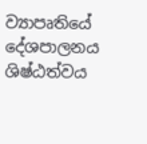ව්‍යාපෘතියේ දේශපාලනය ශිෂ්ඨත්වය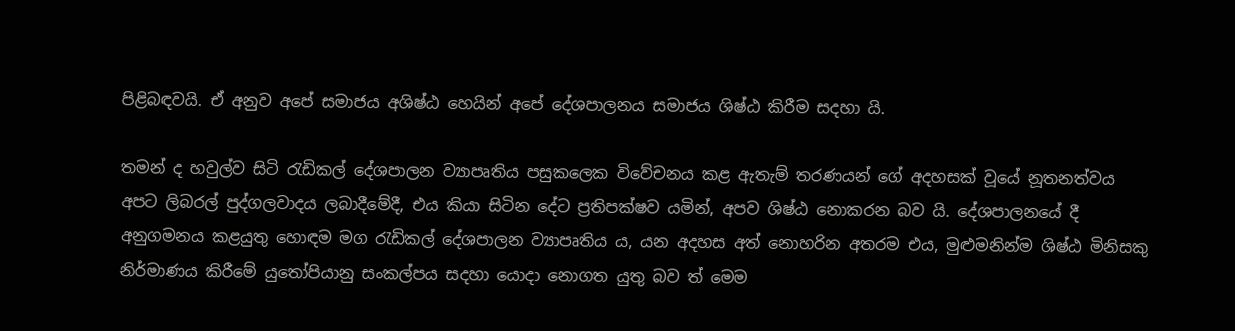පිළිබඳවයි. ඒ අනුව අපේ සමාජය අශිෂ්ඨ හෙයින් අපේ දේශපාලනය සමාජය ශිෂ්ඨ කිරීම සදහා යි.

තමන් ද හවුල්ව සිටි රැඩිකල් දේශපාලන ව්‍යාපෘතිය පසුකලෙක විවේචන‍ය කළ ඇතැම් තරණයන් ගේ අදහසක් වූයේ නූතනත්වය අපට ලිබරල් පුද්ගලවාදය ලබාදීමේදී, එය කියා සිටින දේට ප්‍රතිපක්ෂව යමින්, අපව ශිෂ්ඨ නොකරන බව යි. දේශපාලනයේ දී අනුගමනය කළයුතු හොඳම මග රැඩිකල් දේශපාලන ව්‍යාපෘතිය ය, යන අදහස අත් නොහරින අතරම එය, මුළුමනින්ම ශිෂ්ඨ මිනිසකු නිර්මාණය කිරීමේ යුතෝපියානු සංකල්පය සදහා යොදා නොගත යුතු බව ත් මෙම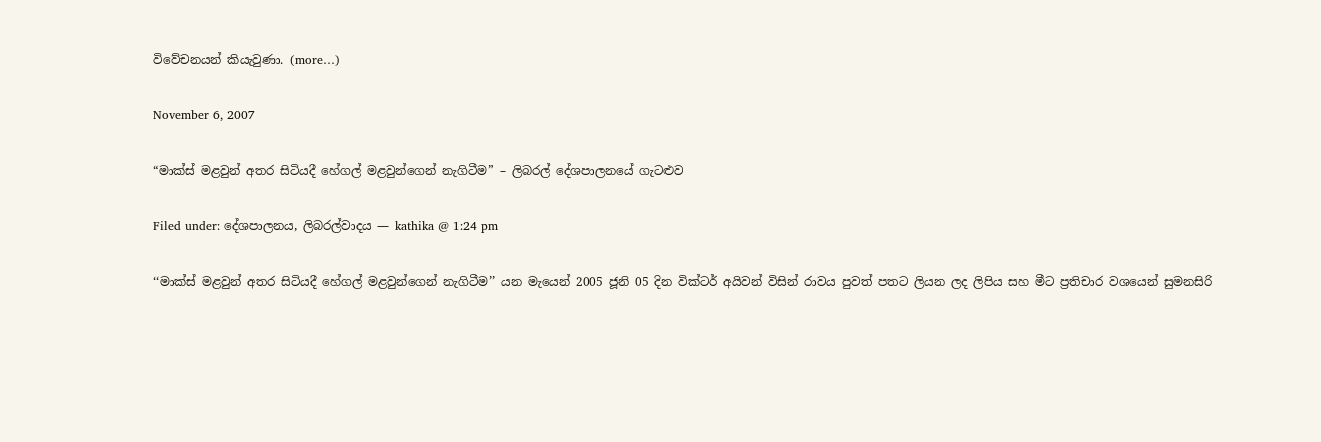විවේචන‍යන් කියැවුණා. (more…)

November 6, 2007

“මාක්ස් මළවුන් අතර සිටියදී හේගල් මළවුන්ගෙන් නැගිටීම” – ලිබරල් දේශපාලනයේ ගැටළුව

Filed under: දේශපාලනය, ලිබරල්වාදය — kathika @ 1:24 pm

‘‘මාක්ස් මළවුන් අතර සිටියදී හේගල් මළවුන්ගෙන් නැගිටීම’’ යන මැයෙන් 2005 ජූනි 05 දින වික්ටර් අයිවන් විසින් රාවය පුවත් පතට ලියන ලද ලිපිය සහ මීට ප්‍රතිචාර වශයෙන් සුමනසිරි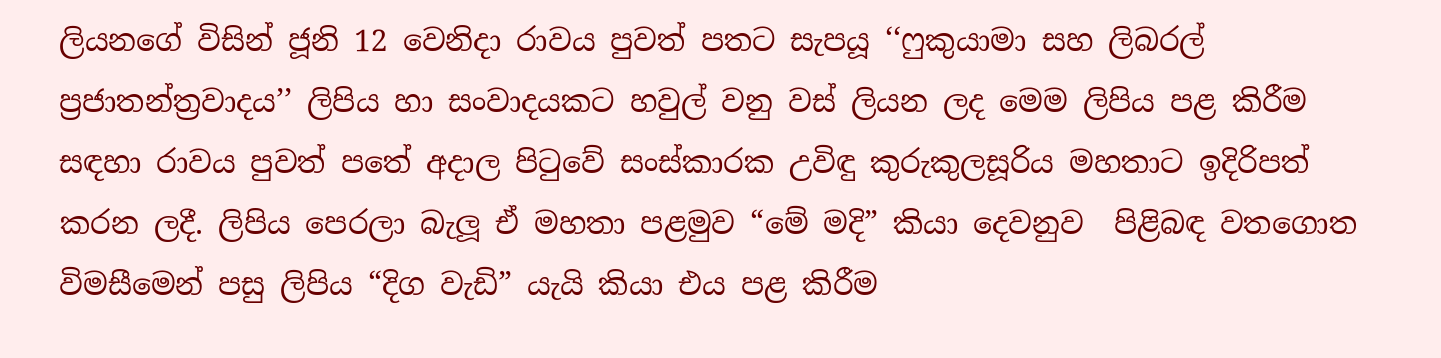ලියනගේ විසින් ජූනි 12 වෙනිදා රාවය පුවත් පතට සැපයූ ‘‘ෆුකුයාමා සහ ‍‍ලිබරල් ප්‍රජාතන්ත්‍රවාදය’’ ලිපිය හා සංවාදයකට හවුල් වනු වස් ලියන ලද ‍මෙම ලිපිය පළ කිරීම සඳහා රාවය පුවත් පතේ අදාල පිටු‍‍‍වේ සංස්කාරක උවිඳු කුරුකුලසූරිය මහතාට ඉදිරිපත් කරන ලදී. ලිපිය ‍‍‍‍පෙරලා බැලූ ඒ මහතා පළමුව “මේ මදි” කියා ‍‍දෙවනුව  ‍පිළිබඳ ‍වතගොත විමසී‍මෙන් පසු ලිපිය “දිග වැඩි” යැයි කියා එය පළ කිරීම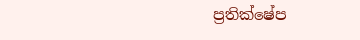ප්‍රතික්ෂේප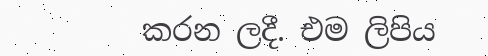කරන ලදී. එම ලිපිය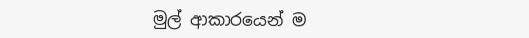මුල් ආකාර‍යෙන් ම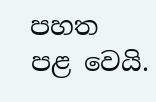පහත පළ ‍වෙයි.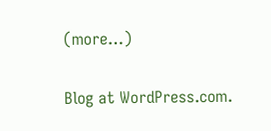(more…)

Blog at WordPress.com.